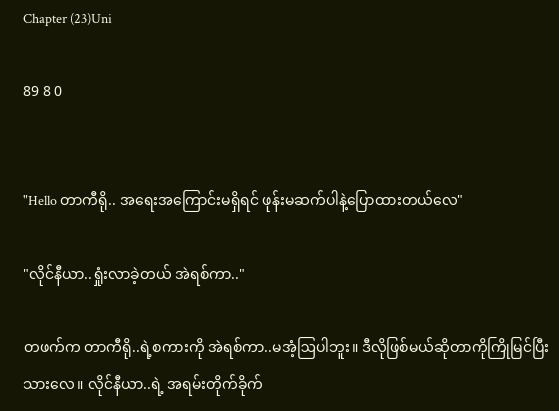Chapter (23)Uni

89 8 0


"Hello တာကီရို.. အရေးအကြောင်းမရှိရင် ဖုန်းမဆက်ပါနဲ့ပြောထားတယ်လေ"

"လိုင်နီယာ..ရှုံးလာခဲ့တယ် အဲရစ်ကာ.."

တဖက်က တာကီရို..ရဲ့စကားကို အဲရစ်ကာ..မအံ့ဩပါဘူး။ ဒီလိုဖြစ်မယ်ဆိုတာကိုကြိုမြင်ပြီးသားလေ။ လိုင်နီယာ..ရဲ့ အရမ်းတိုက်ခိုက်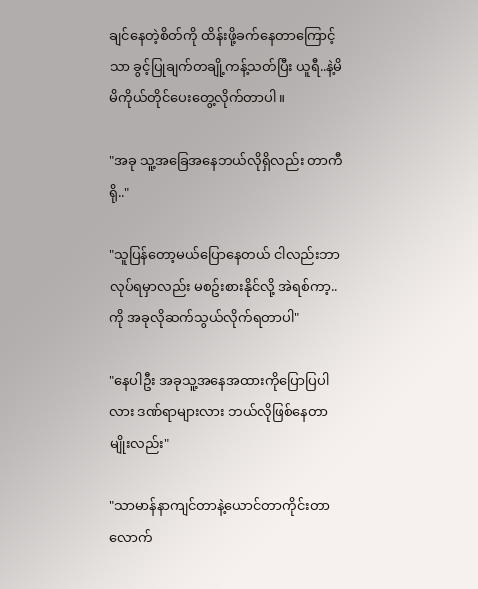ချင်နေတဲ့စိတ်ကို ထိန်းဖို့ခက်နေတာကြောင့်သာ ခွင့်ပြုချက်တချို့ကန့်သတ်ပြီး ယူရီ..နဲ့မိမိကိုယ်တိုင်ပေးတွေ့လိုက်တာပါ။

"အခု သူ့အခြေအနေဘယ်လိုရှိလည်း တာကီရို.."

"သူပြန်တော့မယ်ပြောနေတယ် ငါလည်းဘာလုပ်ရမှာလည်း မစဥ်းစားနိုင်လို့ အဲရစ်ကာ့..ကို အခုလိုဆက်သွယ်လိုက်ရတာပါ"

"နေပါဦး အခုသူ့အနေအထားကိုပြောပြပါလား ဒဏ်ရာများလား ဘယ်လိုဖြစ်နေတာမျိုးလည်း"

"သာမာန်နာကျင်တာနဲ့ယောင်တာကိုင်းတာလောက်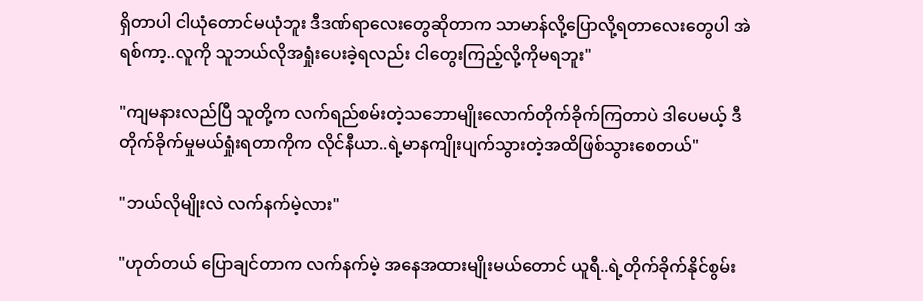ရှိတာပါ ငါယုံတောင်မယုံဘူး ဒီဒဏ်ရာလေးတွေဆိုတာက သာမာန်လို့ပြောလို့ရတာလေးတွေပါ အဲရစ်ကာ့..လူကို သူဘယ်လိုအရှုံးပေးခဲ့ရလည်း ငါတွေးကြည့်လို့ကိုမရဘူး"

"ကျမနားလည်ပြီ သူတို့က လက်ရည်စမ်းတဲ့သဘောမျိုးလောက်တိုက်ခိုက်ကြတာပဲ ဒါပေမယ့် ဒီတိုက်ခိုက်မှုမယ်ရှုံးရတာကိုက လိုင်နီယာ..ရဲ့မာနကျိုးပျက်သွားတဲ့အထိဖြစ်သွားစေတယ်"

"ဘယ်လိုမျိုးလဲ လက်နက်မဲ့လား"

"ဟုတ်တယ် ပြောချင်တာက လက်နက်မဲ့ အနေအထားမျိုးမယ်တောင် ယူရီ..ရဲ့တိုက်ခိုက်နိုင်စွမ်း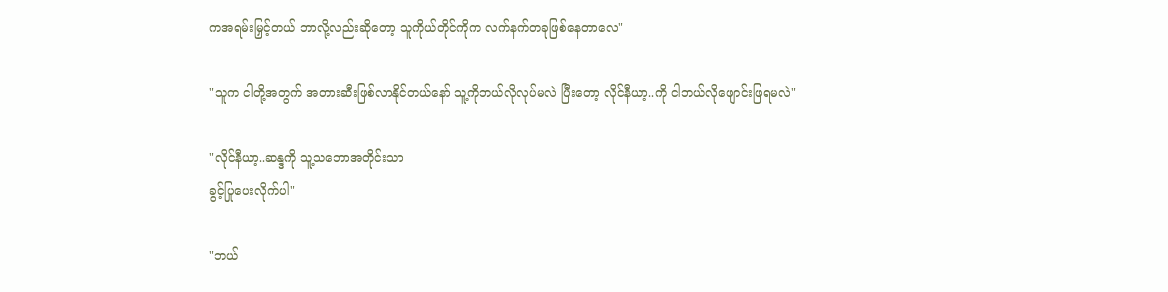ကအရမ်းမြှင့်တယ် ဘာလို့လည်းဆိုတော့ သူကိုယ်တိုင်ကိုက လက်နက်တခုဖြစ်နေတာလေ"

"သူက ငါတို့အတွက် အတားဆီးဖြစ်လာနိုင်တယ်နော် သူ့ကိုဘယ်လိုလုပ်မလဲ ပြီးတော့ လိုင်နီယာ့..ကို ငါဘယ်လိုဖျောင်းဖြရမလဲ"

"လိုင်နီယာ့..ဆန္ဒကို သူ့သဘောအတိုင်းသာ
ခွင့်ပြုပေးလိုက်ပါ"

"ဘယ်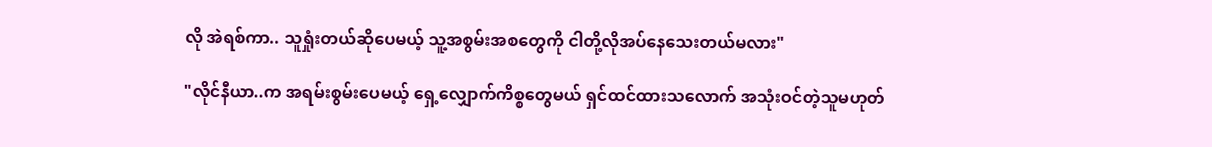လို အဲရစ်ကာ.. သူရှုံးတယ်ဆိုပေမယ့် သူ့အစွမ်းအစတွေကို ငါတို့လိုအပ်နေသေးတယ်မလား"

"လိုင်နီယာ..က အရမ်းစွမ်းပေမယ့် ရှေ့လျှောက်ကိစ္စတွေမယ် ရှင်ထင်ထားသလောက် အသုံးဝင်တဲ့သူမဟုတ်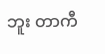ဘူး တာကီ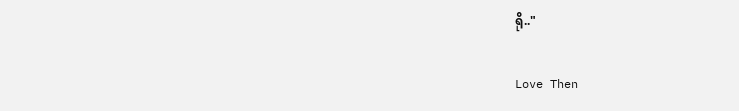ရို.."

Love Then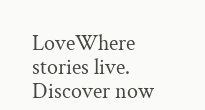LoveWhere stories live. Discover now